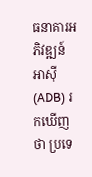ធនាគារអភិវឌ្ឍន៍អាស៊ី (ADB) រកឃើញថា ប្រទេ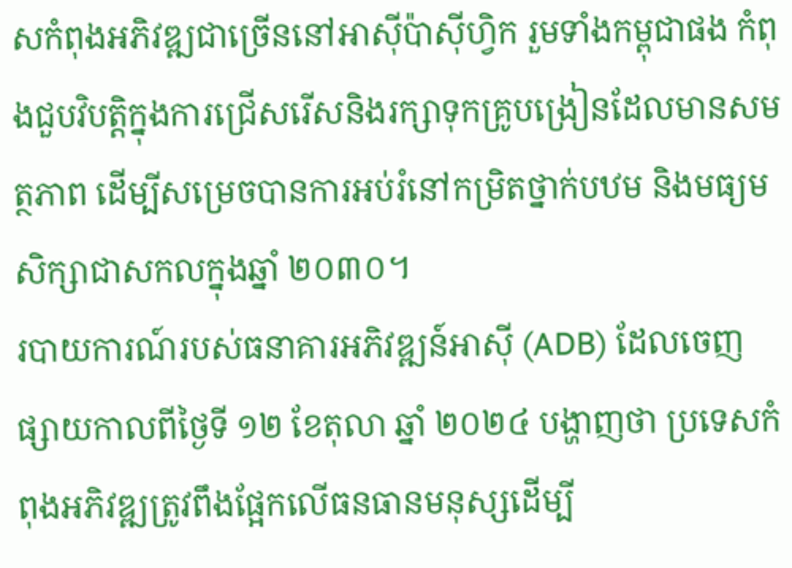សកំពុងអភិវឌ្ឍជាច្រើននៅអាស៊ីប៉ាស៊ីហ្វិក រួមទាំងកម្ពុជាផង កំពុងជួបវិបត្តិក្នុងការជ្រើសរើសនិងរក្សាទុកគ្រូបង្រៀនដែលមានសមត្ថភាព ដើម្បីសម្រេចបានការអប់រំនៅកម្រិតថ្នាក់បឋម និងមធ្យមសិក្សាជាសកលក្នុងឆ្នាំ ២០៣០។
របាយការណ៍របស់ធនាគារអភិវឌ្ឍន៍អាស៊ី (ADB) ដែលចេញផ្សាយកាលពីថ្ងៃទី ១២ ខែតុលា ឆ្នាំ ២០២៤ បង្ហាញថា ប្រទេសកំពុងអភិវឌ្ឍត្រូវពឹងផ្អែកលើធនធានមនុស្សដើម្បី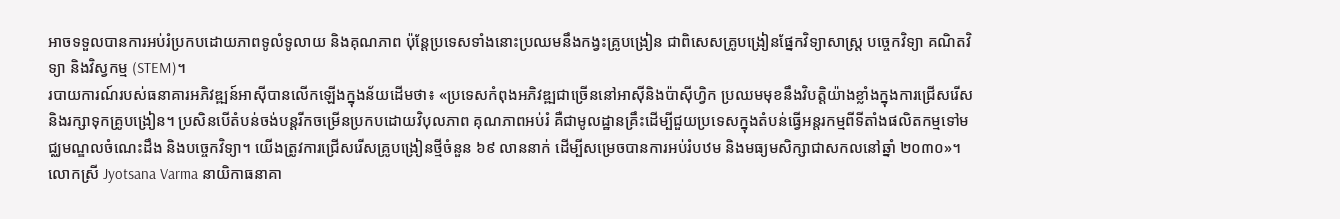អាចទទួលបានការអប់រំប្រកបដោយភាពទូលំទូលាយ និងគុណភាព ប៉ុន្តែប្រទេសទាំងនោះប្រឈមនឹងកង្វះគ្រូបង្រៀន ជាពិសេសគ្រូបង្រៀនផ្នែកវិទ្យាសាស្រ្ត បច្ចេកវិទ្យា គណិតវិទ្យា និងវិស្វកម្ម (STEM)។
របាយការណ៍របស់ធនាគារអភិវឌ្ឍន៍អាស៊ីបានលើកឡើងក្នុងន័យដើមថា៖ «ប្រទេសកំពុងអភិវឌ្ឍជាច្រើននៅអាស៊ីនិងប៉ាស៊ីហ្វិក ប្រឈមមុខនឹងវិបត្តិយ៉ាងខ្លាំងក្នុងការជ្រើសរើស និងរក្សាទុកគ្រូបង្រៀន។ ប្រសិនបើតំបន់ចង់បន្តរីកចម្រើនប្រកបដោយវិបុលភាព គុណភាពអប់រំ គឺជាមូលដ្ឋានគ្រឹះដើម្បីជួយប្រទេសក្នុងតំបន់ធ្វើអន្តរកម្មពីទីតាំងផលិតកម្មទៅមជ្ឈមណ្ឌលចំណេះដឹង និងបច្ចេកវិទ្យា។ យើងត្រូវការជ្រើសរើសគ្រូបង្រៀនថ្មីចំនួន ៦៩ លាននាក់ ដើម្បីសម្រេចបានការអប់រំបឋម និងមធ្យមសិក្សាជាសកលនៅឆ្នាំ ២០៣០»។
លោកស្រី Jyotsana Varma នាយិកាធនាគា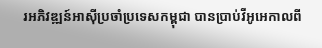រអភិវឌ្ឍន៍អាស៊ីប្រចាំប្រទេសកម្ពុជា បានប្រាប់វីអូអេកាលពី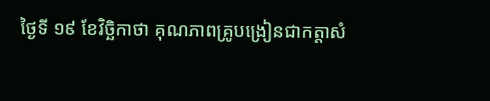ថ្ងៃទី ១៩ ខែវិច្ឆិកាថា គុណភាពគ្រូបង្រៀនជាកត្តាសំ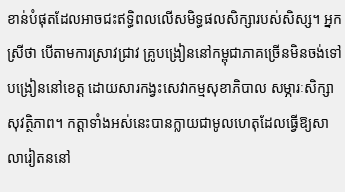ខាន់បំផុតដែលអាចជះឥទ្ធិពលលើសមិទ្ធផលសិក្សារបស់សិស្ស។ អ្នកស្រីថា បើតាមការស្រាវជ្រាវ គ្រូបង្រៀននៅកម្ពុជាភាគច្រើនមិនចង់ទៅបង្រៀននៅខេត្ត ដោយសារកង្វះសេវាកម្មសុខាភិបាល សម្ភារៈសិក្សា សុវត្ថិភាព។ កត្តាទាំងអស់នេះបានក្លាយជាមូលហេតុដែលធ្វើឱ្យសាលារៀតននៅ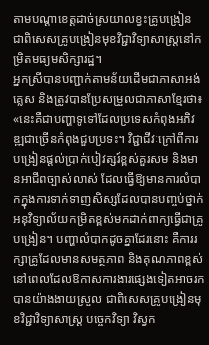តាមបណ្ដាខេត្តដាច់ស្រយាលខ្វះគ្រូបង្រៀន ជាពិសេសគ្រូបង្រៀនមុខវិជ្ជាវិទ្យាសាស្រ្តនៅកម្រិតមធ្យមសិក្សារដ្ឋ។
អ្នកស្រីបានបញ្ជាក់តាមន័យដើមជាភាសាអង់គ្លេស និងត្រូវបានប្រែសម្រួលជាភាសាខ្មែរថា៖ «នេះគឺជាបញ្ហាទូទៅដែលប្រទេសកំពុងអភិវឌ្ឍជាច្រើនកំពុងជួបប្រទះ។ វិជ្ជាជីវៈក្រៅពីការបង្រៀនផ្តល់ប្រាក់បៀវត្សរ៍ខ្ពស់គួរសម និងមានអាជីពច្បាស់លាស់ ដែលធ្វើឱ្យមានការលំបាកក្នុងការទាក់ទាញសិស្សដែលបានបញ្ចប់ថ្នាក់អនុវិទ្យាល័យកម្រិតខ្ពស់មកដាក់ពាក្យធ្វើជាគ្រូបង្រៀន។ បញ្ហាលំបាកដូចគ្នាដែរនោះ គឺការរក្សាគ្រូដែលមានសមត្ថភាព និងគុណភាពខ្ពស់ នៅពេលដែលឱកាសការងារផ្សេងទៀតអាចរកបានយ៉ាងងាយស្រួល ជាពិសេសគ្រូបង្រៀនមុខវិជ្ជាវិទ្យាសាស្ត្រ បច្ចេកវិទ្យា វិស្វក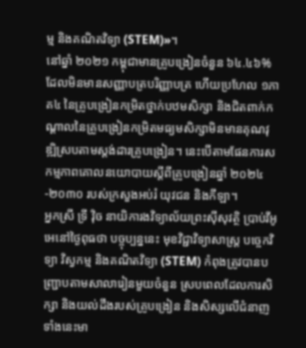ម្ម និងគណិតវិទ្យា (STEM)»។
នៅឆ្នាំ ២០២១ កម្ពុជាមានគ្រូបង្រៀនចំនួន ៦៤.៤៦% ដែលមិនមានសញ្ញាបត្របរិញ្ញាបត្រ ហើយប្រហែល ១ភាគ៤ នៃគ្រូបង្រៀនកម្រិតថ្នាក់បឋមសិក្សា និងជិតពាក់កណ្តាលនៃគ្រូបង្រៀនកម្រិតមធ្យមសិក្សាមិនមានគុណវុឌ្ឍិស្របតាមស្តង់ដារគ្រូបង្រៀន។ នេះបើតាមផែនការសកម្មភាពគោលនយោបាយស្តីពីគ្រូបង្រៀនឆ្នាំ ២០២៤-២០៣០ របស់ក្រសួងអប់រំ យុវជន និងកីឡា។
អ្នកស្រី ទ្រី វ៉ិច នាយិការងវិទ្យាល័យព្រះស៊ីសុវត្ថិ ប្រាប់វីអូអេនៅថ្ងៃពុធថា បច្ចុប្បន្ននេះ មុខវិជ្ជាវិទ្យាសាស្ត្រ បច្ចេកវិទ្យា វិស្វកម្ម និងគណិតវិទ្យា (STEM) កំពុងត្រូវបានបញ្ជ្រាបតាមសាលារៀនមួយចំនួន ស្របពេលដែលការសិក្សា និងយល់ដឹងរបស់គ្រូបង្រៀន និងសិស្សលើជំនាញទាំងនេះមា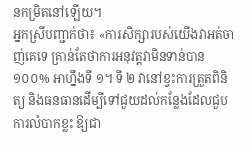នកម្រិតនៅឡើយ។
អ្នកស្រីបញ្ជាក់ថា៖ «ការសិក្សារបស់យើងវាអត់ចាញ់គេទេ គ្រាន់តែថាការអនុវត្តវាមិនទាន់បាន ១០០% អាហ្នឹងទី ១។ ទី ២ វានៅខ្វះការត្រួតពិនិត្យ និងធនធានដើម្បីទៅជួយដល់កន្លែងដែលជួបការលំបាកខ្លះ ឱ្យជា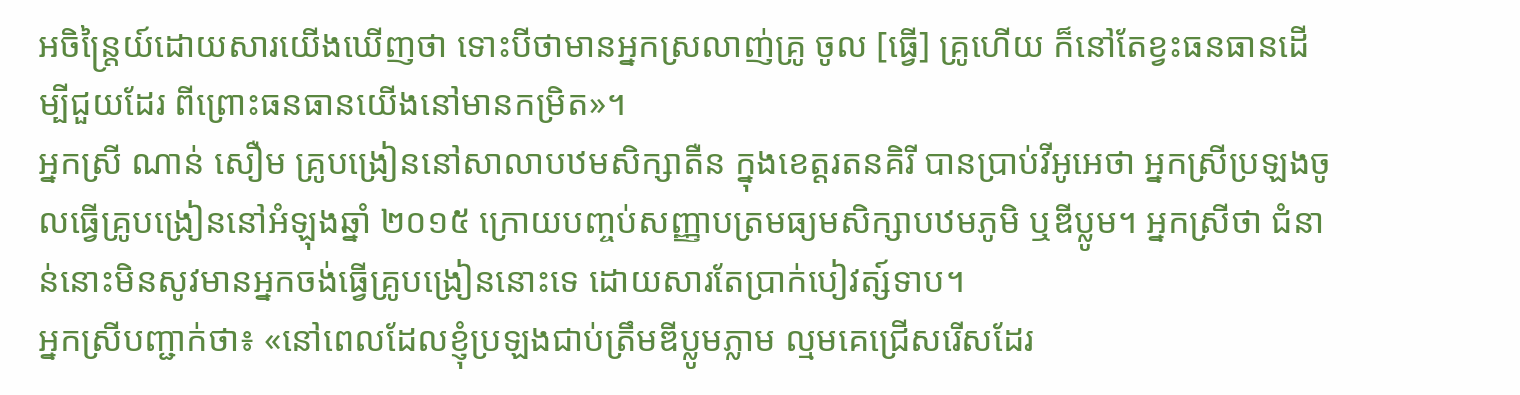អចិន្ត្រៃយ៍ដោយសារយើងឃើញថា ទោះបីថាមានអ្នកស្រលាញ់គ្រូ ចូល [ធ្វើ] គ្រូហើយ ក៏នៅតែខ្វះធនធានដើម្បីជួយដែរ ពីព្រោះធនធានយើងនៅមានកម្រិត»។
អ្នកស្រី ណាន់ សឿម គ្រូបង្រៀននៅសាលាបឋមសិក្សាតឺន ក្នុងខេត្តរតនគិរី បានប្រាប់វីអូអេថា អ្នកស្រីប្រឡងចូលធ្វើគ្រូបង្រៀននៅអំឡុងឆ្នាំ ២០១៥ ក្រោយបញ្ចប់សញ្ញាបត្រមធ្យមសិក្សាបឋមភូមិ ឬឌីប្លូម។ អ្នកស្រីថា ជំនាន់នោះមិនសូវមានអ្នកចង់ធ្វើគ្រូបង្រៀននោះទេ ដោយសារតែប្រាក់បៀវត្ស៍ទាប។
អ្នកស្រីបញ្ជាក់ថា៖ «នៅពេលដែលខ្ញុំប្រឡងជាប់ត្រឹមឌីប្លូមភ្លាម ល្មមគេជ្រើសរើសដែរ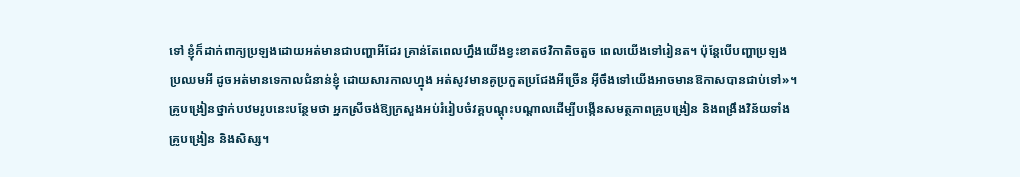ទៅ ខ្ញុំក៏ដាក់ពាក្យប្រឡងដោយអត់មានជាបញ្ហាអីដែរ គ្រាន់តែពេលហ្នឹងយើងខ្វះខាតថវិកាតិចតួច ពេលយើងទៅរៀនត។ ប៉ុន្តែបើបញ្ហាប្រឡងប្រឈមអី ដូចអត់មានទេកាលជំនាន់ខ្ញុំ ដោយសារកាលហ្នុង អត់សូវមានគូប្រកួតប្រជែងអីច្រើន អ៊ីចឹងទៅយើងអាចមានឱកាសបានជាប់ទៅ»។
គ្រូបង្រៀនថ្នាក់បឋមរូបនេះបន្ថែមថា អ្នកស្រីចង់ឱ្យក្រសួងអប់រំរៀបចំវគ្គបណ្តុះបណ្តាលដើម្បីបង្កើនសមត្ថភាពគ្រូបង្រៀន និងពង្រឹងវិន័យទាំងគ្រូបង្រៀន និងសិស្ស។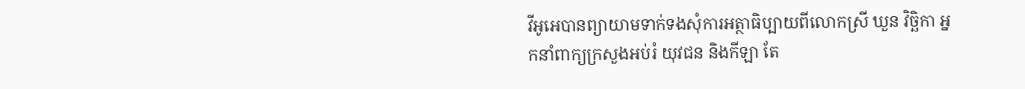វីអូអេបានព្យាយាមទាក់ទងសុំការអត្ថាធិប្បាយពីលោកស្រី ឃួន វិច្ឆិកា អ្នកនាំពាក្យក្រសួងអប់រំ យុវជន និងកីឡា តែ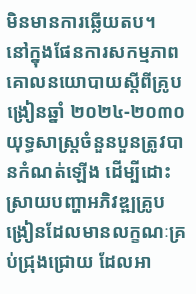មិនមានការឆ្លើយតប។
នៅក្នុងផែនការសកម្មភាពគោលនយោបាយស្តីពីគ្រូបង្រៀនឆ្នាំ ២០២៤-២០៣០ យុទ្ធសាស្រ្តចំនួនបួនត្រូវបានកំណត់ឡើង ដើម្បីដោះស្រាយបញ្ហាអភិវឌ្ឍគ្រូបង្រៀនដែលមានលក្ខណៈគ្រប់ជ្រុងជ្រោយ ដែលអា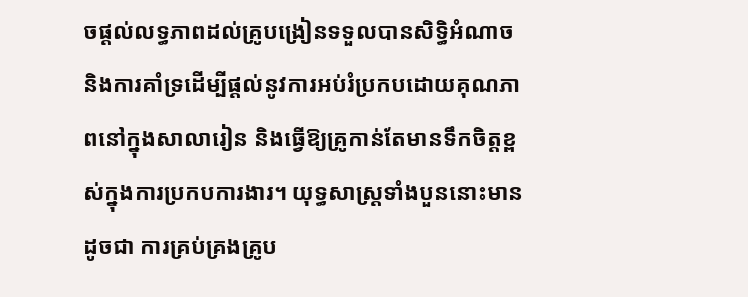ចផ្តល់លទ្ធភាពដល់គ្រូបង្រៀនទទួលបានសិទ្ធិអំណាច និងការគាំទ្រដើម្បីផ្តល់នូវការអប់រំប្រកបដោយគុណភាពនៅក្នុងសាលារៀន និងធ្វើឱ្យគ្រូកាន់តែមានទឹកចិត្តខ្ពស់ក្នុងការប្រកបការងារ។ យុទ្ធសាស្រ្តទាំងបួននោះមានដូចជា ការគ្រប់គ្រងគ្រូប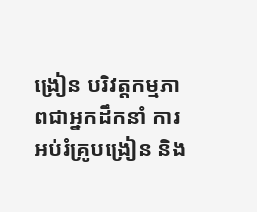ង្រៀន បរិវត្តកម្មភាពជាអ្នកដឹកនាំ ការអប់រំគ្រូបង្រៀន និង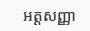អត្តសញ្ញា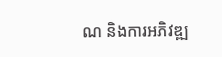ណ និងការអភិវឌ្ឍ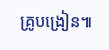គ្រូបង្រៀន៕